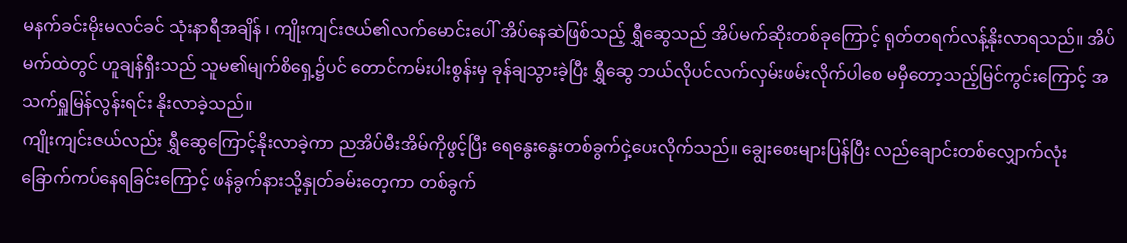မနက်ခင်းမိုးမလင်ခင် သုံးနာရီအချိန် ၊ ကျိုးကျင်းဇယ်၏လက်မောင်းပေါ် အိပ်နေဆဲဖြစ်သည့် ရွှီဆွေသည် အိပ်မက်ဆိုးတစ်ခုကြောင့် ရုတ်တရက်လန့်နိုးလာရသည်။ အိပ်မက်ထဲတွင် ဟူချန်ရှီးသည် သူမ၏မျက်စိရှေ့၌ပင် တောင်ကမ်းပါးစွန်းမှ ခုန်ချသွားခဲ့ပြီး ရွှီဆွေ ဘယ်လိုပင်လက်လှမ်းဖမ်းလိုက်ပါစေ မမှီတော့သည့်မြင်ကွင်းကြောင့် အသက်ရှူမြန်လွန်းရင်း နိုးလာခဲ့သည်။
ကျိုးကျင်းဇယ်လည်း ရွှီဆွေကြောင့်နိုးလာခဲ့ကာ ညအိပ်မီးအိမ်ကိုဖွင့်ပြီး ရေနွေးနွေးတစ်ခွက်ငှဲ့ပေးလိုက်သည်။ ချွေးစေးများပြန်ပြီး လည်ချောင်းတစ်လျှောက်လုံး ခြောက်ကပ်နေရခြင်းကြောင့် ဖန်ခွက်နားသို့နှုတ်ခမ်းတေ့ကာ တစ်ခွက်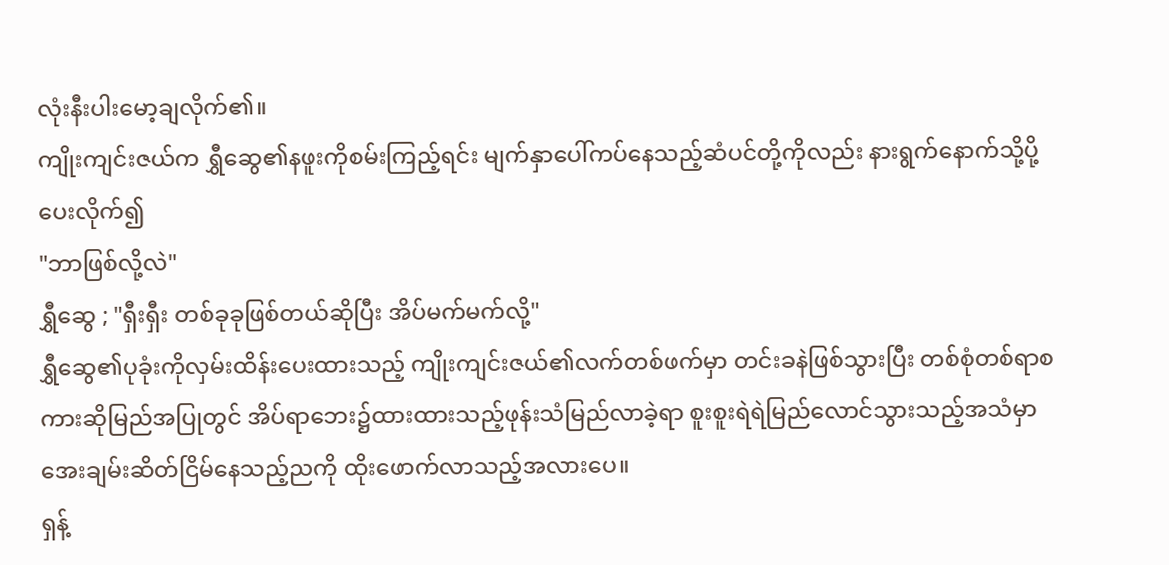လုံးနီးပါးမော့ချလိုက်၏။
ကျိုးကျင်းဇယ်က ရွှီဆွေ၏နဖူးကိုစမ်းကြည့်ရင်း မျက်နှာပေါ်ကပ်နေသည့်ဆံပင်တို့ကိုလည်း နားရွက်နောက်သို့ပို့ပေးလိုက်၍
"ဘာဖြစ်လို့လဲ"
ရွှီဆွေ ; "ရှီးရှီး တစ်ခုခုဖြစ်တယ်ဆိုပြီး အိပ်မက်မက်လို့"
ရွှီဆွေ၏ပုခုံးကိုလှမ်းထိန်းပေးထားသည့် ကျိုးကျင်းဇယ်၏လက်တစ်ဖက်မှာ တင်းခနဲဖြစ်သွားပြီး တစ်စုံတစ်ရာစကားဆိုမြည်အပြုတွင် အိပ်ရာဘေး၌ထားထားသည့်ဖုန်းသံမြည်လာခဲ့ရာ စူးစူးရဲရဲမြည်လောင်သွားသည့်အသံမှာ အေးချမ်းဆိတ်ငြိမ်နေသည့်ညကို ထိုးဖောက်လာသည့်အလားပေ။
ရှန့်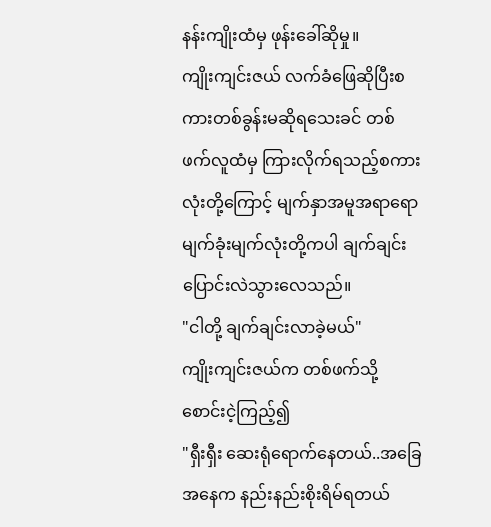နန်းကျိုးထံမှ ဖုန်းခေါ်ဆိုမှု။
ကျိုးကျင်းဇယ် လက်ခံဖြေဆိုပြီးစကားတစ်ခွန်းမဆိုရသေးခင် တစ်ဖက်လူထံမှ ကြားလိုက်ရသည့်စကားလုံးတို့ကြောင့် မျက်နှာအမူအရာရော မျက်ခုံးမျက်လုံးတို့ကပါ ချက်ချင်းပြောင်းလဲသွားလေသည်။
"ငါတို့ ချက်ချင်းလာခဲ့မယ်"
ကျိုးကျင်းဇယ်က တစ်ဖက်သို့စောင်းငဲ့ကြည့်၍
"ရှီးရှီး ဆေးရုံရောက်နေတယ်..အခြေအနေက နည်းနည်းစိုးရိမ်ရတယ်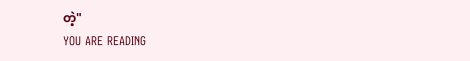တဲ့"
YOU ARE READING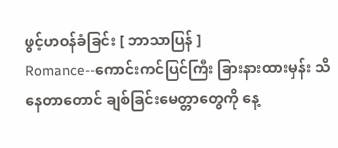ဖွင့်ဟဝန်ခံခြင်း [ ဘာသာပြန် ]
Romance--ကောင်းကင်ပြင်ကြီး ခြားနားထားမှန်း သိနေတာတောင် ချစ်ခြင်းမေတ္တာတွေကို နေ့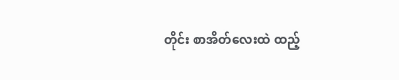တိုင်း စာအိတ်လေးထဲ ထည့်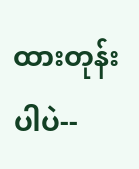ထားတုန်းပါပဲ--